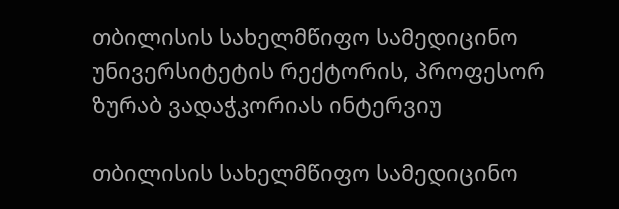თბილისის სახელმწიფო სამედიცინო უნივერსიტეტის რექტორის, პროფესორ ზურაბ ვადაჭკორიას ინტერვიუ

თბილისის სახელმწიფო სამედიცინო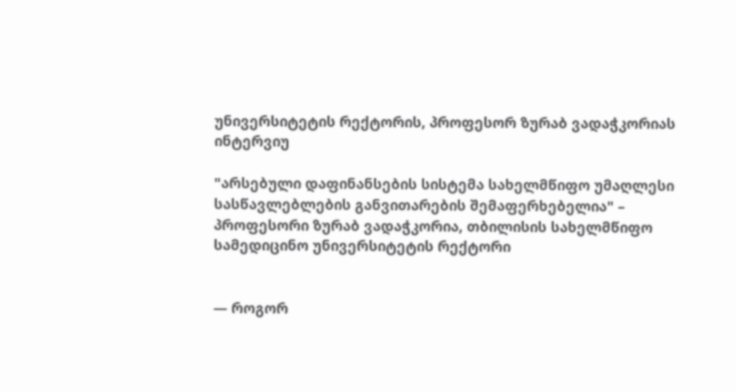უნივერსიტეტის რექტორის, პროფესორ ზურაბ ვადაჭკორიას ინტერვიუ

"არსებული დაფინანსების სისტემა სახელმწიფო უმაღლესი სასწავლებლების განვითარების შემაფერხებელია" – პროფესორი ზურაბ ვადაჭკორია, თბილისის სახელმწიფო სამედიცინო უნივერსიტეტის რექტორი


— როგორ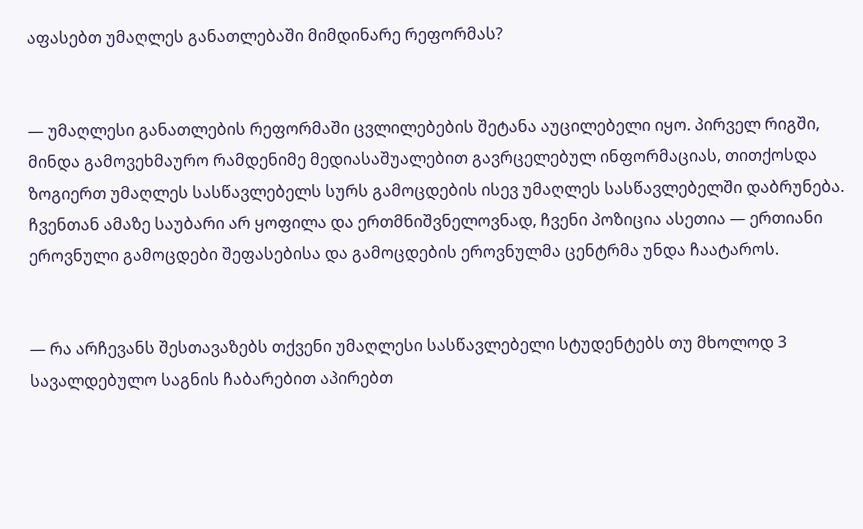აფასებთ უმაღლეს განათლებაში მიმდინარე რეფორმას?


— უმაღლესი განათლების რეფორმაში ცვლილებების შეტანა აუცილებელი იყო. პირველ რიგში, მინდა გამოვეხმაურო რამდენიმე მედიასაშუალებით გავრცელებულ ინფორმაციას, თითქოსდა ზოგიერთ უმაღლეს სასწავლებელს სურს გამოცდების ისევ უმაღლეს სასწავლებელში დაბრუნება. ჩვენთან ამაზე საუბარი არ ყოფილა და ერთმნიშვნელოვნად, ჩვენი პოზიცია ასეთია — ერთიანი ეროვნული გამოცდები შეფასებისა და გამოცდების ეროვნულმა ცენტრმა უნდა ჩაატაროს.


— რა არჩევანს შესთავაზებს თქვენი უმაღლესი სასწავლებელი სტუდენტებს თუ მხოლოდ 3 სავალდებულო საგნის ჩაბარებით აპირებთ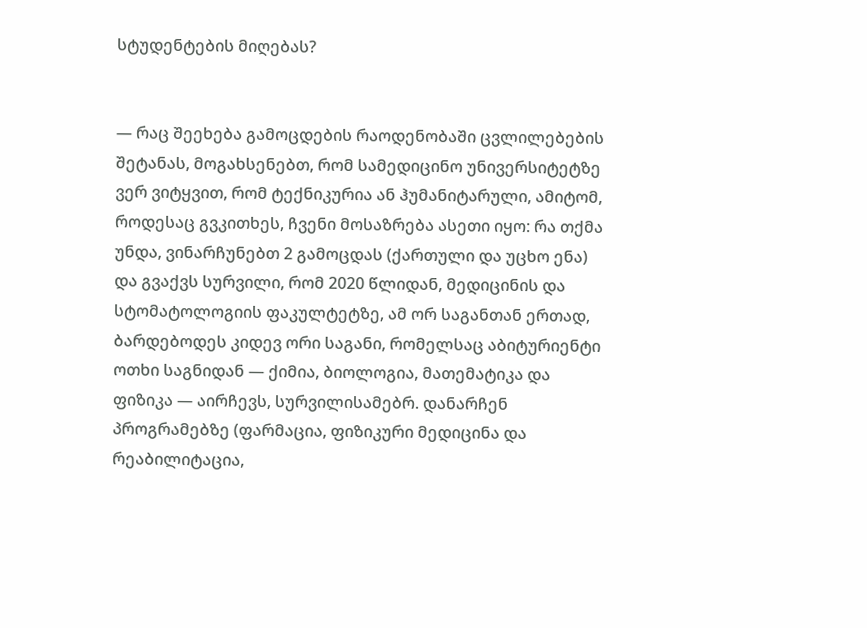სტუდენტების მიღებას?


— რაც შეეხება გამოცდების რაოდენობაში ცვლილებების შეტანას, მოგახსენებთ, რომ სამედიცინო უნივერსიტეტზე ვერ ვიტყვით, რომ ტექნიკურია ან ჰუმანიტარული, ამიტომ, როდესაც გვკითხეს, ჩვენი მოსაზრება ასეთი იყო: რა თქმა უნდა, ვინარჩუნებთ 2 გამოცდას (ქართული და უცხო ენა) და გვაქვს სურვილი, რომ 2020 წლიდან, მედიცინის და სტომატოლოგიის ფაკულტეტზე, ამ ორ საგანთან ერთად, ბარდებოდეს კიდევ ორი საგანი, რომელსაც აბიტურიენტი ოთხი საგნიდან — ქიმია, ბიოლოგია, მათემატიკა და ფიზიკა — აირჩევს, სურვილისამებრ. დანარჩენ პროგრამებზე (ფარმაცია, ფიზიკური მედიცინა და რეაბილიტაცია,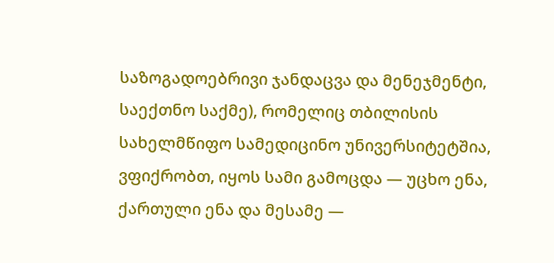საზოგადოებრივი ჯანდაცვა და მენეჯმენტი, საექთნო საქმე), რომელიც თბილისის სახელმწიფო სამედიცინო უნივერსიტეტშია, ვფიქრობთ, იყოს სამი გამოცდა — უცხო ენა, ქართული ენა და მესამე —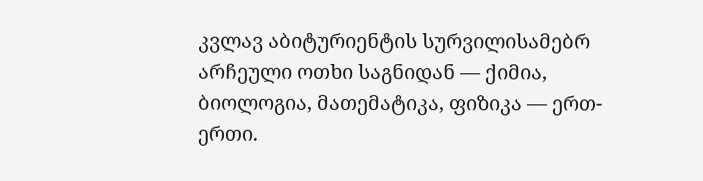კვლავ აბიტურიენტის სურვილისამებრ არჩეული ოთხი საგნიდან — ქიმია, ბიოლოგია, მათემატიკა, ფიზიკა — ერთ-ერთი.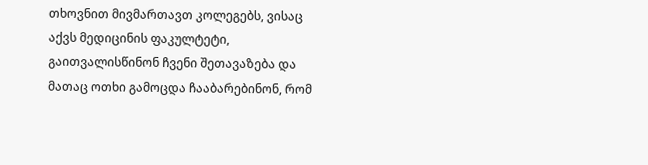თხოვნით მივმართავთ კოლეგებს, ვისაც აქვს მედიცინის ფაკულტეტი, გაითვალისწინონ ჩვენი შეთავაზება და მათაც ოთხი გამოცდა ჩააბარებინონ, რომ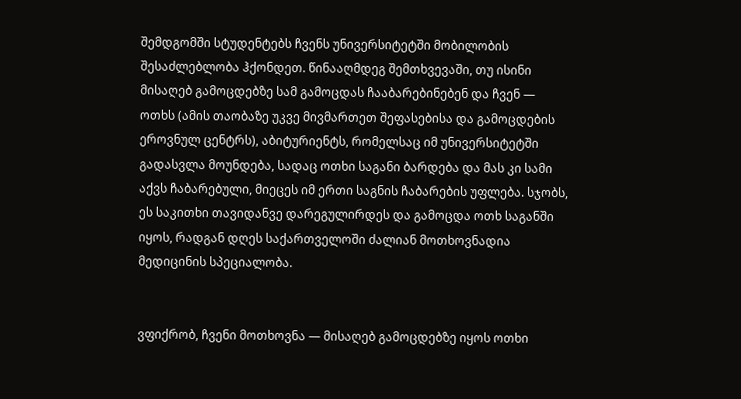შემდგომში სტუდენტებს ჩვენს უნივერსიტეტში მობილობის შესაძლებლობა ჰქონდეთ. წინააღმდეგ შემთხვევაში, თუ ისინი მისაღებ გამოცდებზე სამ გამოცდას ჩააბარებინებენ და ჩვენ — ოთხს (ამის თაობაზე უკვე მივმართეთ შეფასებისა და გამოცდების ეროვნულ ცენტრს), აბიტურიენტს, რომელსაც იმ უნივერსიტეტში გადასვლა მოუნდება, სადაც ოთხი საგანი ბარდება და მას კი სამი აქვს ჩაბარებული, მიეცეს იმ ერთი საგნის ჩაბარების უფლება. სჯობს, ეს საკითხი თავიდანვე დარეგულირდეს და გამოცდა ოთხ საგანში იყოს, რადგან დღეს საქართველოში ძალიან მოთხოვნადია მედიცინის სპეციალობა.


ვფიქრობ, ჩვენი მოთხოვნა — მისაღებ გამოცდებზე იყოს ოთხი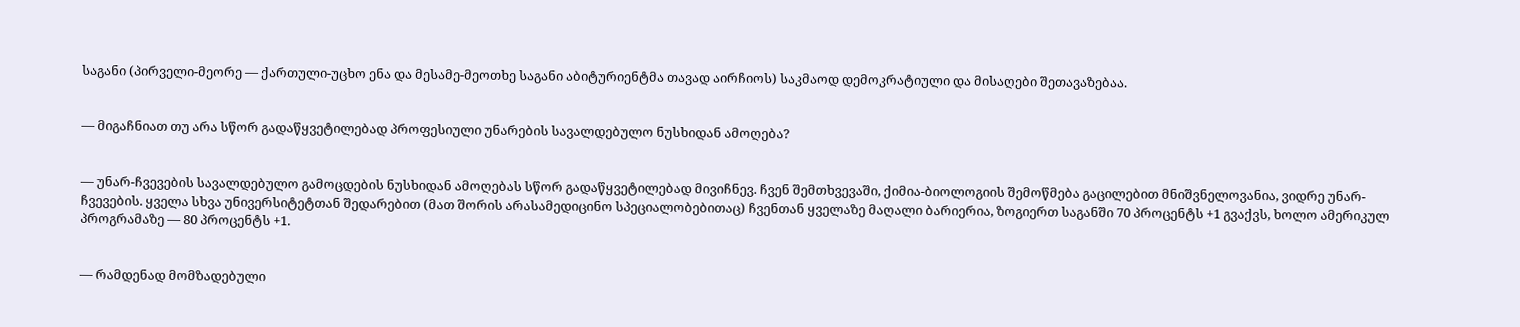საგანი (პირველი-მეორე — ქართული-უცხო ენა და მესამე-მეოთხე საგანი აბიტურიენტმა თავად აირჩიოს) საკმაოდ დემოკრატიული და მისაღები შეთავაზებაა.


— მიგაჩნიათ თუ არა სწორ გადაწყვეტილებად პროფესიული უნარების სავალდებულო ნუსხიდან ამოღება?


— უნარ-ჩვევების სავალდებულო გამოცდების ნუსხიდან ამოღებას სწორ გადაწყვეტილებად მივიჩნევ. ჩვენ შემთხვევაში, ქიმია-ბიოლოგიის შემოწმება გაცილებით მნიშვნელოვანია, ვიდრე უნარ-ჩვევების. ყველა სხვა უნივერსიტეტთან შედარებით (მათ შორის არასამედიცინო სპეციალობებითაც) ჩვენთან ყველაზე მაღალი ბარიერია, ზოგიერთ საგანში 70 პროცენტს +1 გვაქვს, ხოლო ამერიკულ პროგრამაზე — 80 პროცენტს +1.


— რამდენად მომზადებული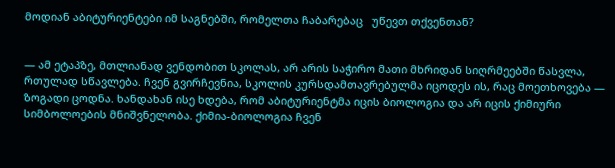მოდიან აბიტურიენტები იმ საგნებში, რომელთა ჩაბარებაც   უწევთ თქვენთან?


— ამ ეტაპზე, მთლიანად ვენდობით სკოლას, არ არის საჭირო მათი მხრიდან სიღრმეებში წასვლა, რთულად სწავლება. ჩვენ გვირჩევნია, სკოლის კურსდამთავრებულმა იცოდეს ის, რაც მოეთხოვება — ზოგადი ცოდნა. ხანდახან ისე ხდება, რომ აბიტურიენტმა იცის ბიოლოგია და არ იცის ქიმიური სიმბოლოების მნიშვნელობა. ქიმია-ბიოლოგია ჩვენ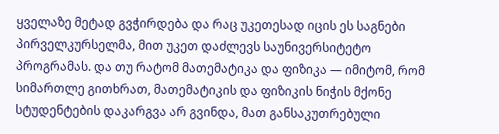ყველაზე მეტად გვჭირდება და რაც უკეთესად იცის ეს საგნები პირველკურსელმა, მით უკეთ დაძლევს საუნივერსიტეტო პროგრამას. და თუ რატომ მათემატიკა და ფიზიკა — იმიტომ, რომ სიმართლე გითხრათ, მათემატიკის და ფიზიკის ნიჭის მქონე სტუდენტების დაკარგვა არ გვინდა, მათ განსაკუთრებული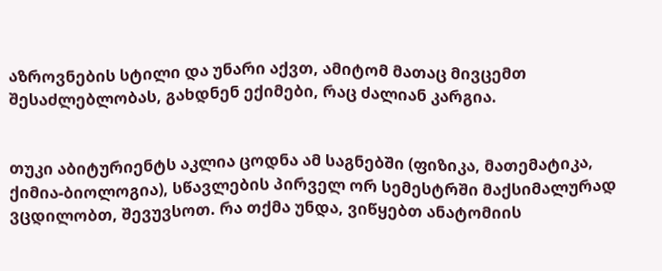აზროვნების სტილი და უნარი აქვთ, ამიტომ მათაც მივცემთ შესაძლებლობას, გახდნენ ექიმები, რაც ძალიან კარგია.


თუკი აბიტურიენტს აკლია ცოდნა ამ საგნებში (ფიზიკა, მათემატიკა, ქიმია-ბიოლოგია), სწავლების პირველ ორ სემესტრში მაქსიმალურად ვცდილობთ, შევუვსოთ. რა თქმა უნდა, ვიწყებთ ანატომიის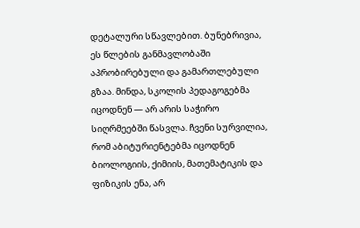დეტალური სწავლებით. ბუნებრივია, ეს წლების განმავლობაში აპრობირებული და გამართლებული გზაა. მინდა, სკოლის პედაგოგებმა იცოდნენ — არ არის საჭირო სიღრმეებში წასვლა. ჩვენი სურვილია, რომ აბიტურიენტებმა იცოდნენ ბიოლოგიის, ქიმიის, მათემატიკის და ფიზიკის ენა, არ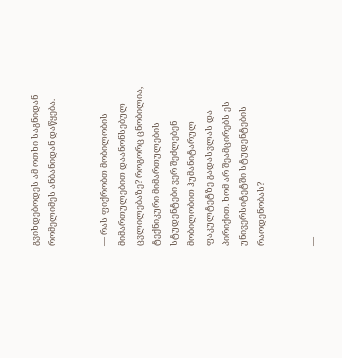გვიხდებოდეს ამ ოთხი საგნიდან რომელიმეს ანბანიდან დაწყება.


— რას ფიქრობთ მობილობის მიმართულებით დაანონსებულ ცვლილებაზე? როგორც ცნობილია, ტექნიკური მიმართულების სტუდენტები ვერ შეძლებენ მობილობით ჰუმანიტარულ ფაკულტეტზე გადასვლას და პირიქით. ხომ არ შეამცირებს ეს უნივერსიტეტში სტუდენტების რაოდენობას?


—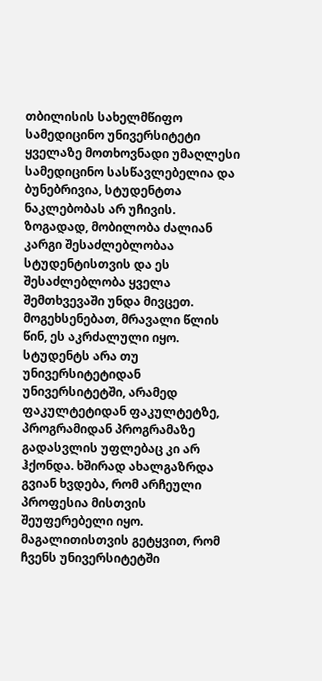თბილისის სახელმწიფო სამედიცინო უნივერსიტეტი ყველაზე მოთხოვნადი უმაღლესი სამედიცინო სასწავლებელია და ბუნებრივია, სტუდენტთა ნაკლებობას არ უჩივის. ზოგადად, მობილობა ძალიან კარგი შესაძლებლობაა სტუდენტისთვის და ეს შესაძლებლობა ყველა შემთხვევაში უნდა მივცეთ. მოგეხსენებათ, მრავალი წლის წინ, ეს აკრძალული იყო. სტუდენტს არა თუ უნივერსიტეტიდან უნივერსიტეტში, არამედ ფაკულტეტიდან ფაკულტეტზე, პროგრამიდან პროგრამაზე გადასვლის უფლებაც კი არ ჰქონდა. ხშირად ახალგაზრდა გვიან ხვდება, რომ არჩეული პროფესია მისთვის შეუფერებელი იყო. მაგალითისთვის გეტყვით, რომ ჩვენს უნივერსიტეტში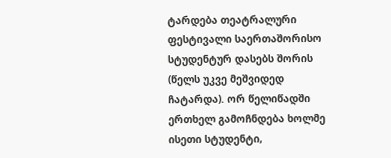ტარდება თეატრალური ფესტივალი საერთაშორისო სტუდენტურ დასებს შორის (წელს უკვე მეშვიდედ ჩატარდა). ორ წელიწადში ერთხელ გამოჩნდება ხოლმე ისეთი სტუდენტი,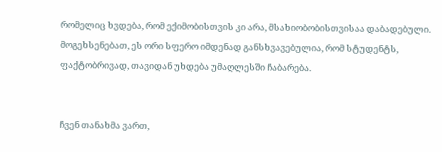რომელიც ხვდება, რომ ექიმობისთვის კი არა, მსახიობობისთვისაა დაბადებული. მოგეხსენებათ, ეს ორი სფერო იმდენად განსხვავებულია, რომ სტუდენტს, ფაქტობრივად, თავიდან უხდება უმაღლესში ჩაბარება.


ჩვენ თანახმა ვართ,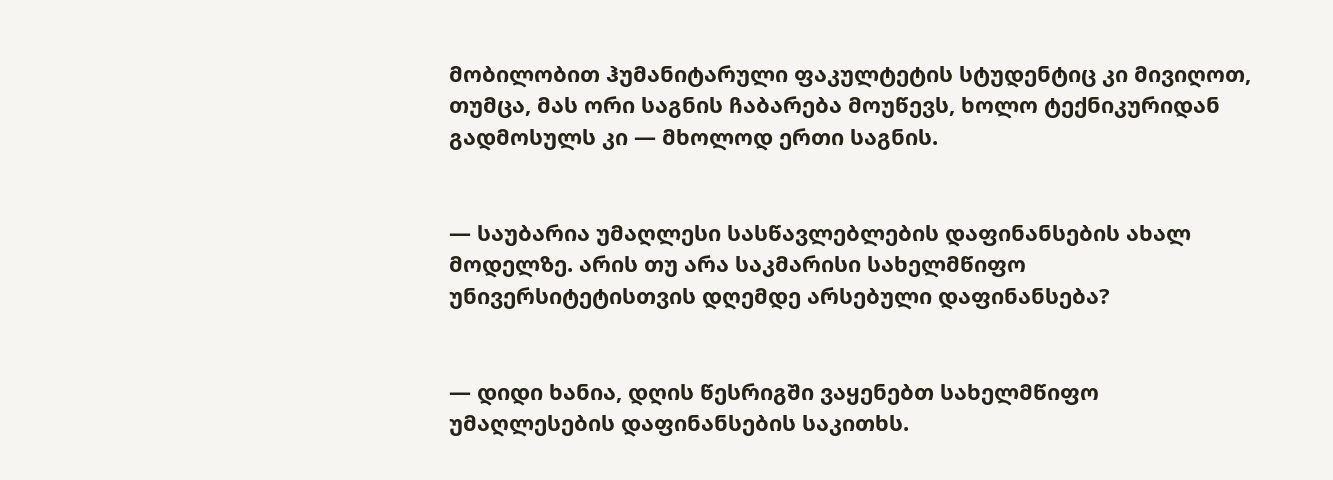მობილობით ჰუმანიტარული ფაკულტეტის სტუდენტიც კი მივიღოთ, თუმცა, მას ორი საგნის ჩაბარება მოუწევს, ხოლო ტექნიკურიდან გადმოსულს კი — მხოლოდ ერთი საგნის.


— საუბარია უმაღლესი სასწავლებლების დაფინანსების ახალ მოდელზე. არის თუ არა საკმარისი სახელმწიფო უნივერსიტეტისთვის დღემდე არსებული დაფინანსება?


— დიდი ხანია, დღის წესრიგში ვაყენებთ სახელმწიფო უმაღლესების დაფინანსების საკითხს.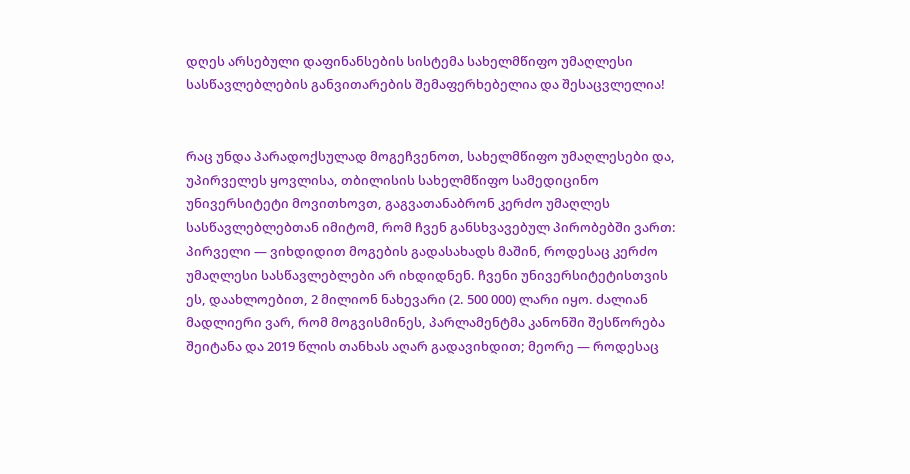დღეს არსებული დაფინანსების სისტემა სახელმწიფო უმაღლესი სასწავლებლების განვითარების შემაფერხებელია და შესაცვლელია!


რაც უნდა პარადოქსულად მოგეჩვენოთ, სახელმწიფო უმაღლესები და, უპირველეს ყოვლისა, თბილისის სახელმწიფო სამედიცინო უნივერსიტეტი მოვითხოვთ, გაგვათანაბრონ კერძო უმაღლეს სასწავლებლებთან იმიტომ, რომ ჩვენ განსხვავებულ პირობებში ვართ: პირველი — ვიხდიდით მოგების გადასახადს მაშინ, როდესაც კერძო უმაღლესი სასწავლებლები არ იხდიდნენ. ჩვენი უნივერსიტეტისთვის ეს, დაახლოებით, 2 მილიონ ნახევარი (2. 500 000) ლარი იყო. ძალიან მადლიერი ვარ, რომ მოგვისმინეს, პარლამენტმა კანონში შესწორება შეიტანა და 2019 წლის თანხას აღარ გადავიხდით; მეორე — როდესაც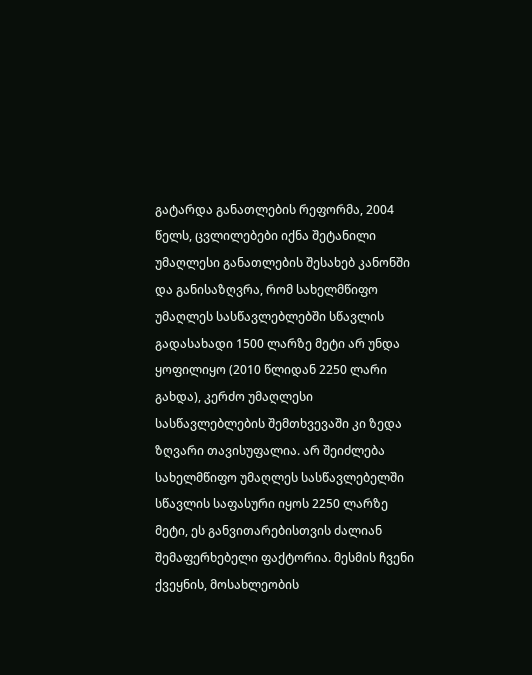გატარდა განათლების რეფორმა, 2004 წელს, ცვლილებები იქნა შეტანილი უმაღლესი განათლების შესახებ კანონში და განისაზღვრა, რომ სახელმწიფო უმაღლეს სასწავლებლებში სწავლის გადასახადი 1500 ლარზე მეტი არ უნდა ყოფილიყო (2010 წლიდან 2250 ლარი გახდა), კერძო უმაღლესი სასწავლებლების შემთხვევაში კი ზედა ზღვარი თავისუფალია. არ შეიძლება სახელმწიფო უმაღლეს სასწავლებელში სწავლის საფასური იყოს 2250 ლარზე მეტი, ეს განვითარებისთვის ძალიან შემაფერხებელი ფაქტორია. მესმის ჩვენი ქვეყნის, მოსახლეობის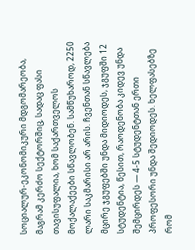სოციალურ-ეკონომიკური მდგომარეობა, მაგრამ კერძო სექტორშიც, სადაც ფასი თავისუფალია, ხომ საქართველოს მოქალაქეები სწავლობენ. სამწუხაროდ, 2250 ლარი საკმარისი არ არის. ჩვენთან სწავლება მცირე ჯგუფებში უნდა მიდიოდეს, ჯგუფში 12 სტუდენტია, წესით, რაოდენობა კიდევ უნდა შემცირდეს — 4-5 სტუდენტთან ერთი პროფესორი უნდა შედიოდეს. ხელფასებზე რომ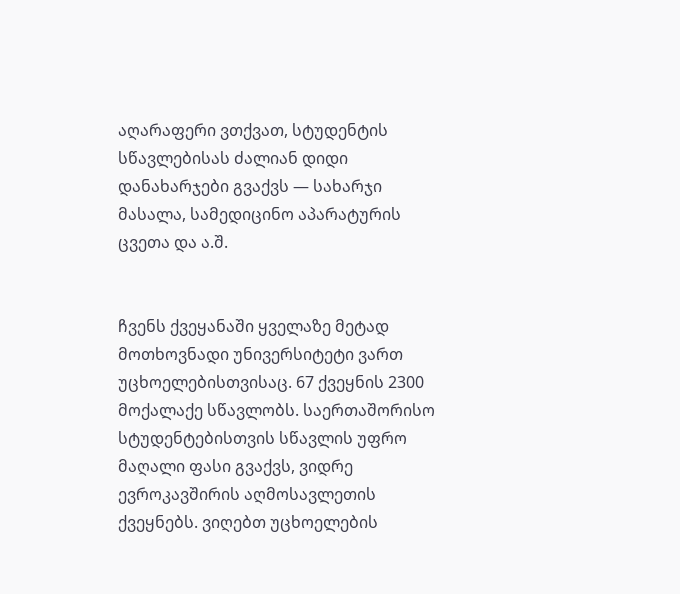აღარაფერი ვთქვათ, სტუდენტის სწავლებისას ძალიან დიდი დანახარჯები გვაქვს — სახარჯი მასალა, სამედიცინო აპარატურის ცვეთა და ა.შ.


ჩვენს ქვეყანაში ყველაზე მეტად მოთხოვნადი უნივერსიტეტი ვართ უცხოელებისთვისაც. 67 ქვეყნის 2300 მოქალაქე სწავლობს. საერთაშორისო სტუდენტებისთვის სწავლის უფრო მაღალი ფასი გვაქვს, ვიდრე ევროკავშირის აღმოსავლეთის ქვეყნებს. ვიღებთ უცხოელების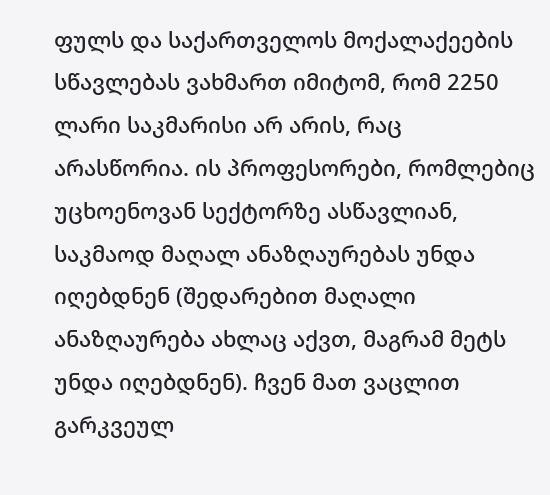ფულს და საქართველოს მოქალაქეების სწავლებას ვახმართ იმიტომ, რომ 2250 ლარი საკმარისი არ არის, რაც არასწორია. ის პროფესორები, რომლებიც უცხოენოვან სექტორზე ასწავლიან, საკმაოდ მაღალ ანაზღაურებას უნდა იღებდნენ (შედარებით მაღალი ანაზღაურება ახლაც აქვთ, მაგრამ მეტს უნდა იღებდნენ). ჩვენ მათ ვაცლით გარკვეულ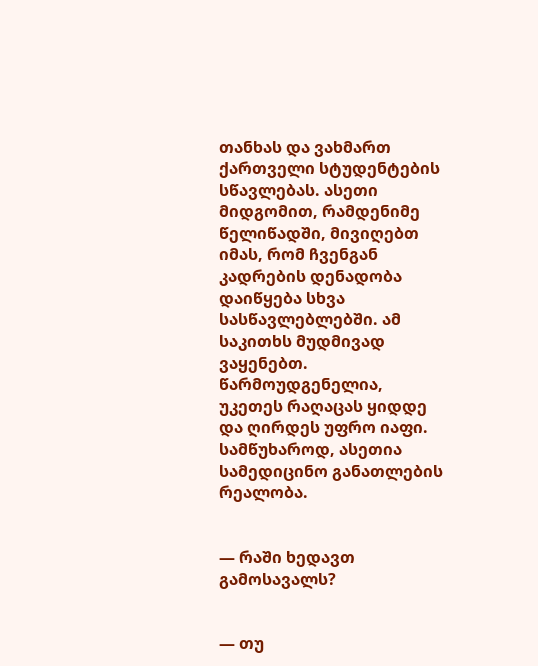თანხას და ვახმართ ქართველი სტუდენტების სწავლებას. ასეთი მიდგომით, რამდენიმე წელიწადში, მივიღებთ იმას, რომ ჩვენგან კადრების დენადობა დაიწყება სხვა სასწავლებლებში. ამ საკითხს მუდმივად ვაყენებთ. წარმოუდგენელია, უკეთეს რაღაცას ყიდდე და ღირდეს უფრო იაფი. სამწუხაროდ, ასეთია სამედიცინო განათლების რეალობა.


— რაში ხედავთ   გამოსავალს?


— თუ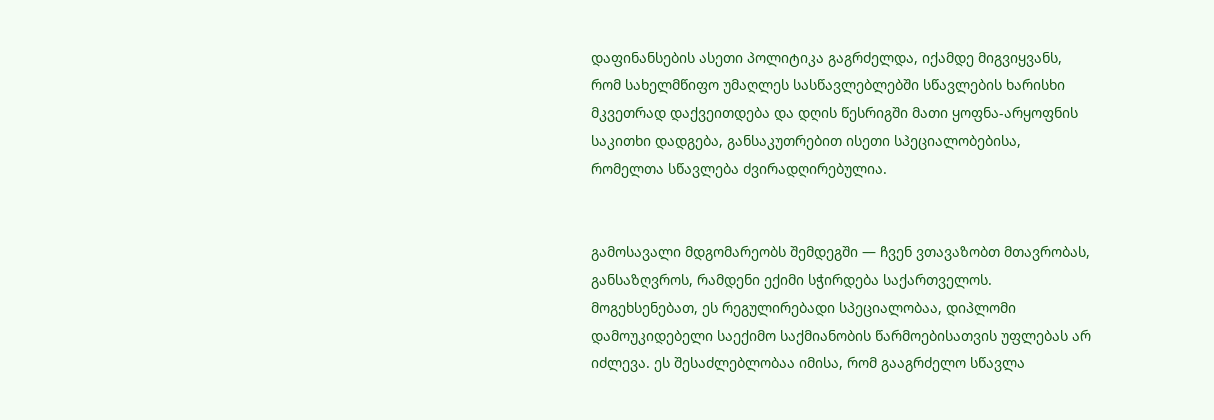დაფინანსების ასეთი პოლიტიკა გაგრძელდა, იქამდე მიგვიყვანს, რომ სახელმწიფო უმაღლეს სასწავლებლებში სწავლების ხარისხი მკვეთრად დაქვეითდება და დღის წესრიგში მათი ყოფნა-არყოფნის საკითხი დადგება, განსაკუთრებით ისეთი სპეციალობებისა, რომელთა სწავლება ძვირადღირებულია.


გამოსავალი მდგომარეობს შემდეგში — ჩვენ ვთავაზობთ მთავრობას, განსაზღვროს, რამდენი ექიმი სჭირდება საქართველოს. მოგეხსენებათ, ეს რეგულირებადი სპეციალობაა, დიპლომი დამოუკიდებელი საექიმო საქმიანობის წარმოებისათვის უფლებას არ იძლევა. ეს შესაძლებლობაა იმისა, რომ გააგრძელო სწავლა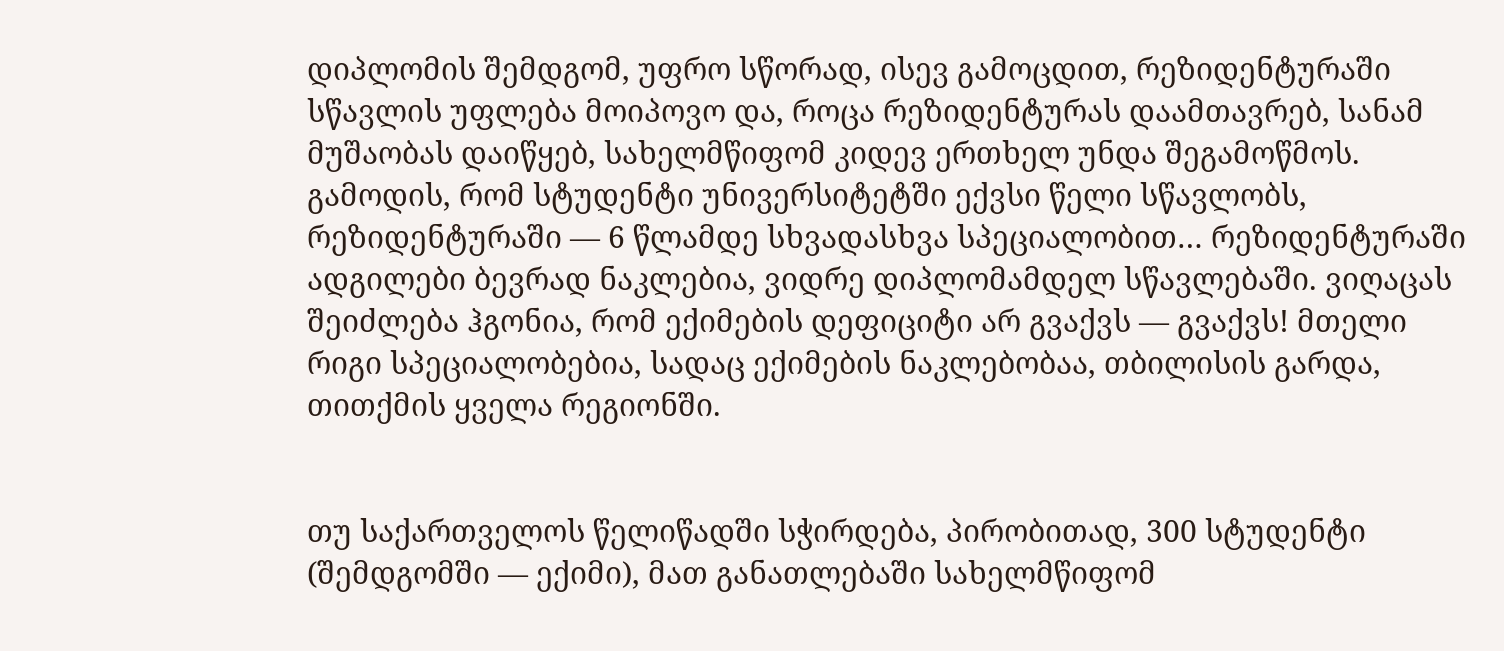დიპლომის შემდგომ, უფრო სწორად, ისევ გამოცდით, რეზიდენტურაში სწავლის უფლება მოიპოვო და, როცა რეზიდენტურას დაამთავრებ, სანამ მუშაობას დაიწყებ, სახელმწიფომ კიდევ ერთხელ უნდა შეგამოწმოს. გამოდის, რომ სტუდენტი უნივერსიტეტში ექვსი წელი სწავლობს, რეზიდენტურაში — 6 წლამდე სხვადასხვა სპეციალობით… რეზიდენტურაში ადგილები ბევრად ნაკლებია, ვიდრე დიპლომამდელ სწავლებაში. ვიღაცას შეიძლება ჰგონია, რომ ექიმების დეფიციტი არ გვაქვს — გვაქვს! მთელი რიგი სპეციალობებია, სადაც ექიმების ნაკლებობაა, თბილისის გარდა, თითქმის ყველა რეგიონში.


თუ საქართველოს წელიწადში სჭირდება, პირობითად, 300 სტუდენტი (შემდგომში — ექიმი), მათ განათლებაში სახელმწიფომ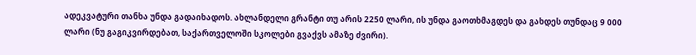ადეკვატური თანხა უნდა გადაიხადოს. ახლანდელი გრანტი თუ არის 2250 ლარი, ის უნდა გაოთხმაგდეს და გახდეს თუნდაც 9 000 ლარი (ნუ გაგიკვირდებათ, საქართველოში სკოლები გვაქვს ამაზე ძვირი).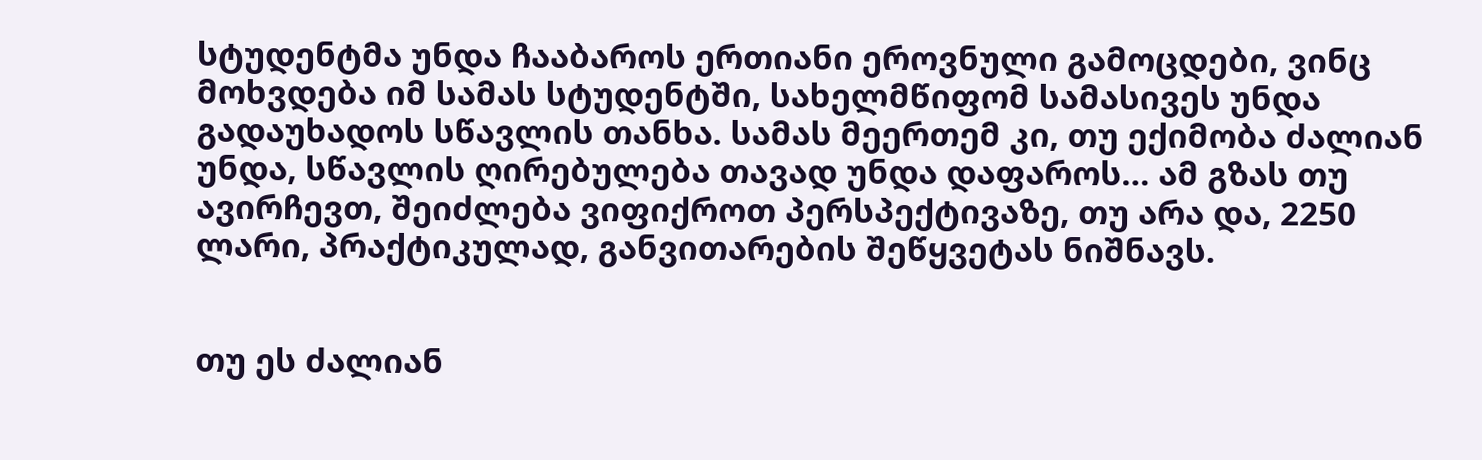სტუდენტმა უნდა ჩააბაროს ერთიანი ეროვნული გამოცდები, ვინც მოხვდება იმ სამას სტუდენტში, სახელმწიფომ სამასივეს უნდა გადაუხადოს სწავლის თანხა. სამას მეერთემ კი, თუ ექიმობა ძალიან უნდა, სწავლის ღირებულება თავად უნდა დაფაროს… ამ გზას თუ ავირჩევთ, შეიძლება ვიფიქროთ პერსპექტივაზე, თუ არა და, 2250 ლარი, პრაქტიკულად, განვითარების შეწყვეტას ნიშნავს.


თუ ეს ძალიან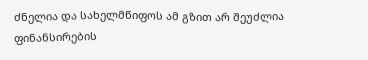ძნელია და სახელმწიფოს ამ გზით არ შეუძლია ფინანსირების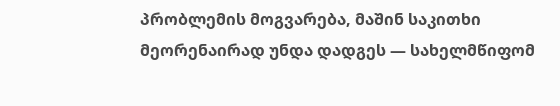პრობლემის მოგვარება, მაშინ საკითხი მეორენაირად უნდა დადგეს — სახელმწიფომ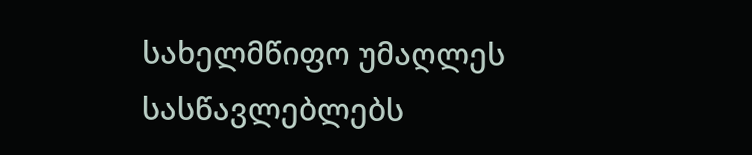სახელმწიფო უმაღლეს სასწავლებლებს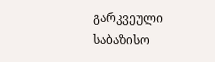გარკვეული საბაზისო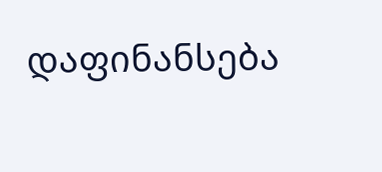დაფინანსება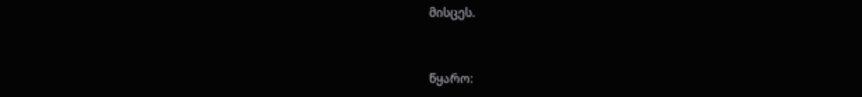მისცეს.


წყარო: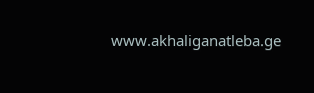www.akhaliganatleba.ge